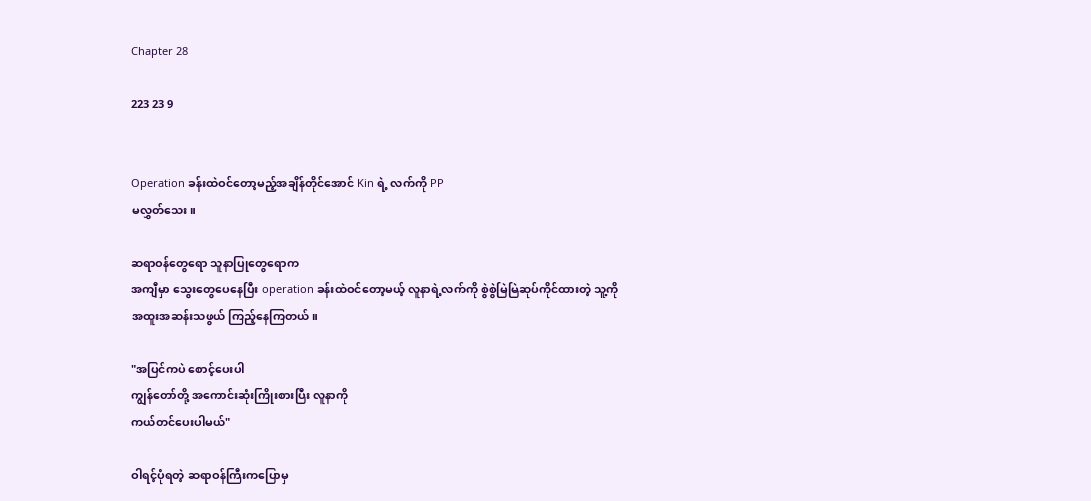Chapter 28

223 23 9


Operation ခန်းထဲဝင်တော့မည့်အချိန်တိုင်အောင် Kin ရဲ့ လက်ကို PP
မလွှတ်သေး။

ဆရာဝန်တွေရော သူနာပြုတွေရောက
အကျီမှာ သွေးတွေပေနေပြီး operation ခန်းထဲဝင်တော့မယ့် လူနာရဲ့လက်ကို စွဲစွဲမြဲမြဲဆုပ်ကိုင်ထားတဲ့ သူ့ကို
အထူးအဆန်းသဖွယ် ကြည့်နေကြတယ်။

"အပြင်ကပဲ စောင့်ပေးပါ
ကျွန်တော်တို့ အကောင်းဆုံးကြိုးစားပြီး လူနာကို
ကယ်တင်ပေးပါမယ်"

ဝါရင့်ပုံရတဲ့ ဆရာဝန်ကြီးကပြောမှ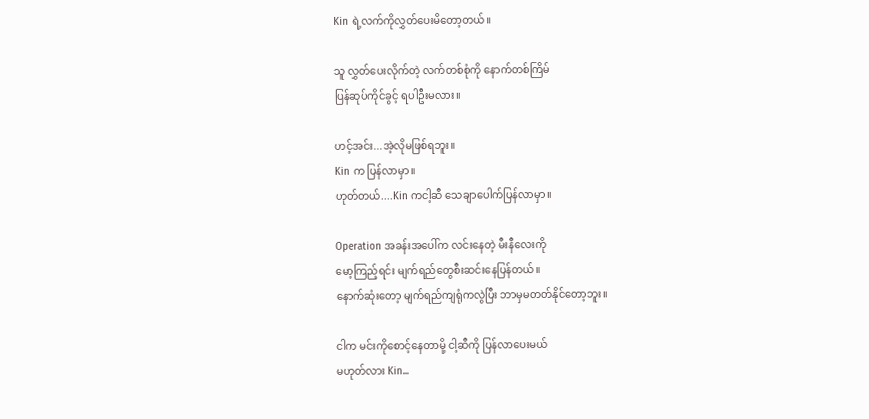Kin ရဲ့လက်ကိုလွှတ်ပေးမိတော့တယ်။

သူ လွှတ်ပေးလိုက်တဲ့ လက်တစ်စုံကို နောက်တစ်ကြိမ်
ပြန်ဆုပ်ကိုင်ခွင့် ရပါဦးမလား။

ဟင့်အင်း...အဲ့လိုမဖြစ်ရဘူး။
Kin က ပြန်လာမှာ။
ဟုတ်တယ်....Kin ကငါ့ဆီ သေချာပေါက်ပြန်လာမှာ။

Operation အခန်းအပေါ်က လင်းနေတဲ့ မီးနီလေးကို
မော့ကြည့်ရင်း မျက်ရည်တွေစီးဆင်းနေပြန်တယ်။
နောက်ဆုံးတော့ မျက်ရည်ကျရုံကလွဲပြီး ဘာမှမတတ်နိုင်တော့ဘူး။

ငါက မင်းကိုစောင့်နေတာမို့ ငါ့ဆီကို ပြန်လာပေးမယ်
မဟုတ်လား Kin...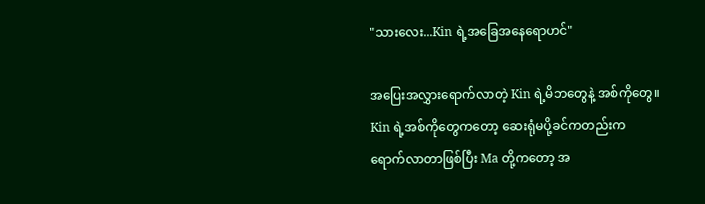"သားလေး...Kin ရဲ့အခြေအနေရောဟင်"

အပြေးအလွှားရောက်လာတဲ့ Kin ရဲ့မိဘတွေနဲ့ အစ်ကိုတွေ။
Kin ရဲ့အစ်ကိုတွေကတော့ ဆေးရုံမပို့ခင်ကတည်းက
ရောက်လာတာဖြစ်ပြီး Ma တို့ကတော့ အ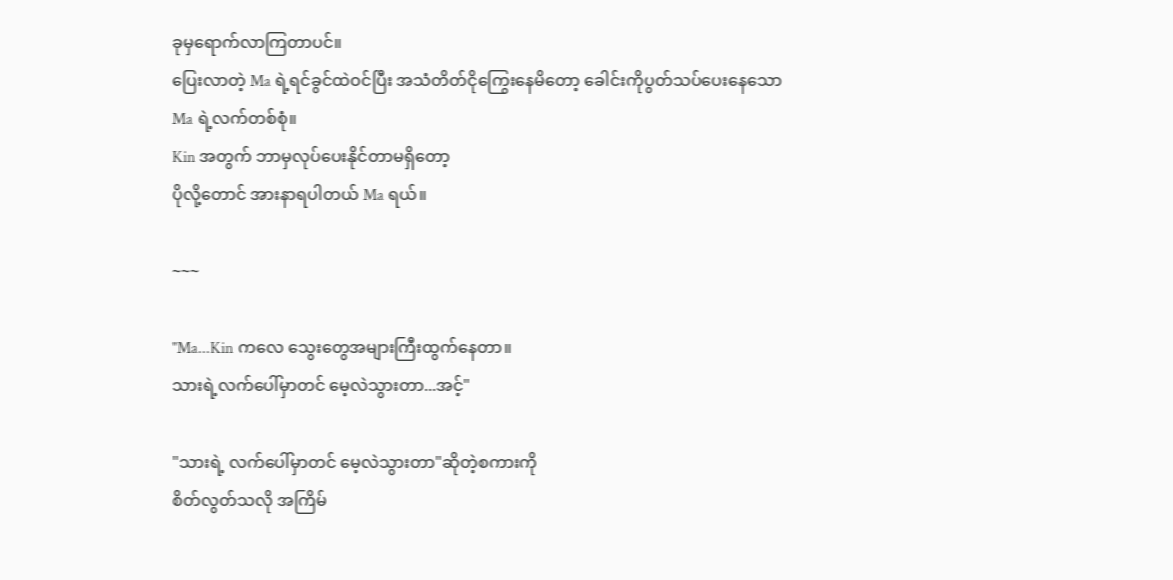ခုမှရောက်လာကြတာပင်။
ပြေးလာတဲ့ Ma ရဲ့ရင်ခွင်ထဲဝင်ပြီး အသံတိတ်ငိုကြွေးနေမိတော့ ခေါင်းကိုပွတ်သပ်ပေးနေသော Ma ရဲ့လက်တစ်စုံ။
Kin အတွက် ဘာမှလုပ်ပေးနိုင်တာမရှိတော့
ပိုလို့တောင် အားနာရပါတယ် Ma ရယ်။

~~~

"Ma...Kin ကလေ သွေးတွေအများကြီးထွက်နေတာ။
သားရဲ့လက်ပေါ်မှာတင် မေ့လဲသွားတာ...အင့်"

"သားရဲ့ လက်ပေါ်မှာတင် မေ့လဲသွားတာ"ဆိုတဲ့စကားကို
စိတ်လွတ်သလို အကြိမ်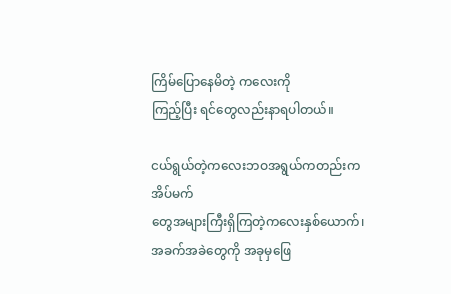ကြိမ်ပြောနေမိတဲ့ ကလေးကို
ကြည့်ပြီး ရင်တွေလည်းနာရပါတယ်။

ငယ်ရွယ်တဲ့ကလေးဘဝအရွယ်ကတည်းက အိပ်မက်
တွေအများကြီးရှိကြတဲ့ကလေးနှစ်ယောက်၊
အခက်အခဲတွေကို အခုမှဖြေ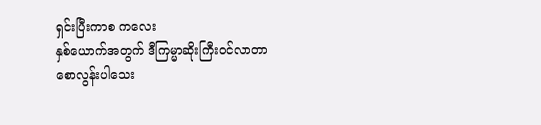ရှင်းပြီးကာစ ကလေး
နှစ်ယောက်အတွက် ဒီကြမ္မာဆိုးကြီးဝင်လာတာ
စောလွန်းပါသေး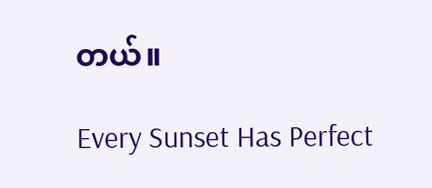တယ်။

Every Sunset Has Perfect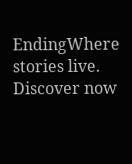EndingWhere stories live. Discover now